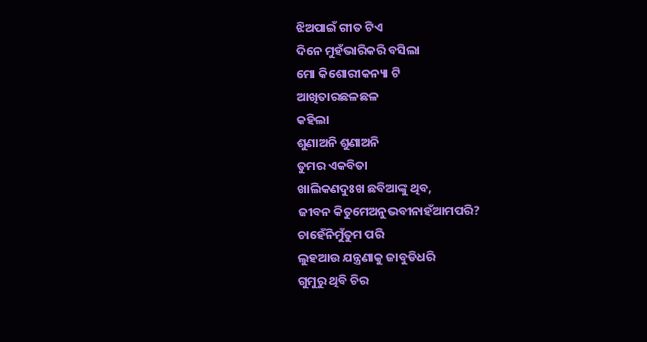ଝିଅପାଇଁ ଗୀତ ଟିଏ
ଦିନେ ମୁହଁଭାରିକରି ବସିଲା
ମୋ କିଶୋରୀକନ୍ୟା ଟି
ଆଖିତାରଛଳଛଳ
କହିଲା
ଶୁଣାଅନି ଶୁଣାଅନି
ତୁମର ଏକବିତା
ଖାଲିକଣଦୁଃଖ ଛବିଆଙ୍କୁ ଥିବ,
ଜୀବନ କିତୁମେଅନୁଭବୀନାହଁଆମପରି?
ଚାହେଁନିମୁଁତୁମ ପରି
ଲୁହଆଉ ଯନ୍ତ୍ରଣାକୁ ଜାବୁଡିଧରି
ଗୁମୁରୁ ଥିବି ଚିର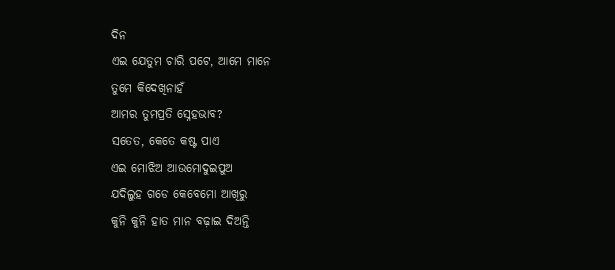ଦିନ
ଏଇ ଯେତୁମ ଚାରି ପଟେ, ଆମେ ମାନେ
ତୁମେ କିଦେଖିନାହଁ
ଆମର ତୁମପ୍ରତି ସ୍ନେହଭାବ?
ସତେତ, କେତେ କଷ୍ଟ ପାଏ
ଏଇ ମୋଝିଅ ଆଉମୋଦୁଇପୁଅ
ଯଦିଲୁହ ଗଡେ କେବେମୋ ଆଖିରୁ
କୁନି କୁନି ହାତ ମାନ ବଢ଼ାଇ ଦିଅନ୍ତି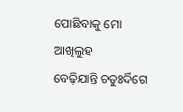ପୋଛିବାକୁ ମୋ ଆଖିଲୁହ
ବେଢ଼ିଯାନ୍ତି ଚତୁଃର୍ଦିଗେ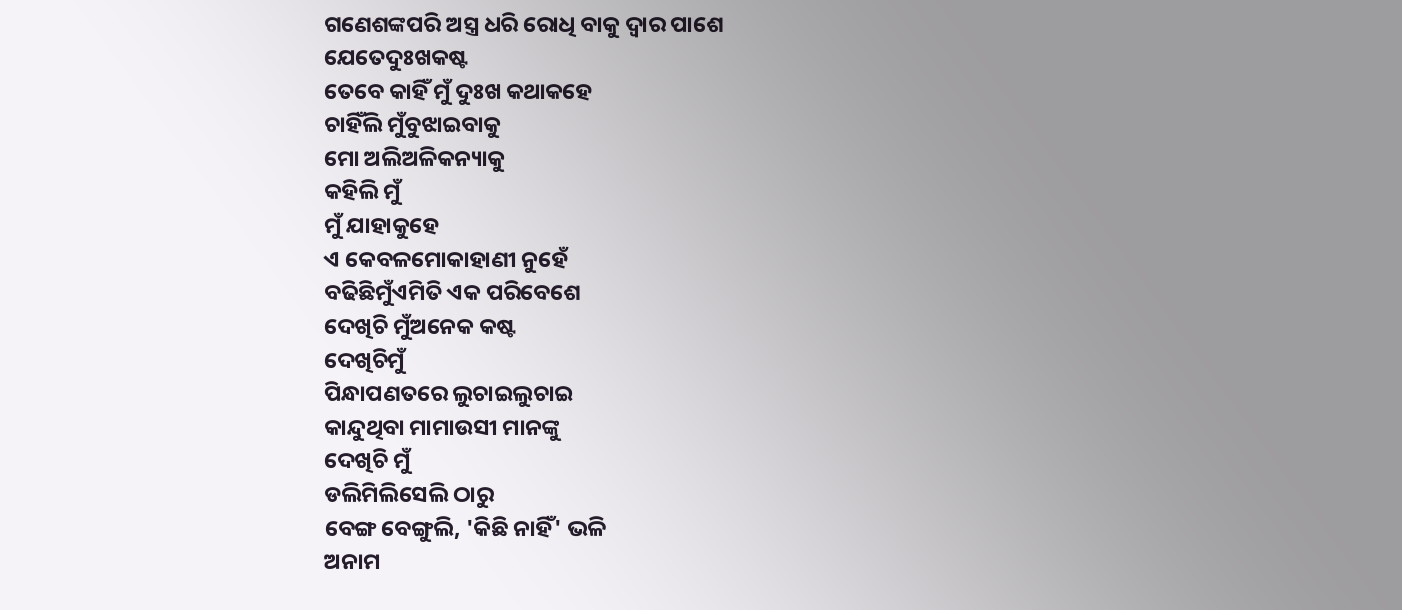ଗଣେଶଙ୍କପରି ଅସ୍ତ୍ର ଧରି ରୋଧି ବାକୁ ଦ୍ୱାର ପାଶେ
ଯେତେଦୁଃଖକଷ୍ଟ
ତେବେ କାହିଁ ମୁଁ ଦୁଃଖ କଥାକହେ
ଚାହିଁଲି ମୁଁବୁଝାଇବାକୁ
ମୋ ଅଲିଅଳିକନ୍ୟାକୁ
କହିଲି ମୁଁ
ମୁଁ ଯାହାକୁହେ
ଏ କେବଳମୋକାହାଣୀ ନୁହେଁ
ବଢିଛିମୁଁଏମିତି ଏକ ପରିବେଶେ
ଦେଖିଚି ମୁଁଅନେକ କଷ୍ଟ
ଦେଖିଚିମୁଁ
ପିନ୍ଧାପଣତରେ ଲୁଚାଇଲୁଚାଇ
କାନ୍ଦୁଥିବା ମାମାଉସୀ ମାନଙ୍କୁ
ଦେଖିଚି ମୁଁ
ଡଲିମିଲିସେଲି ଠାରୁ
ବେଙ୍ଗ ବେଙ୍ଗୁଲି, 'କିଛି ନାହିଁ' ଭଳି
ଅନାମ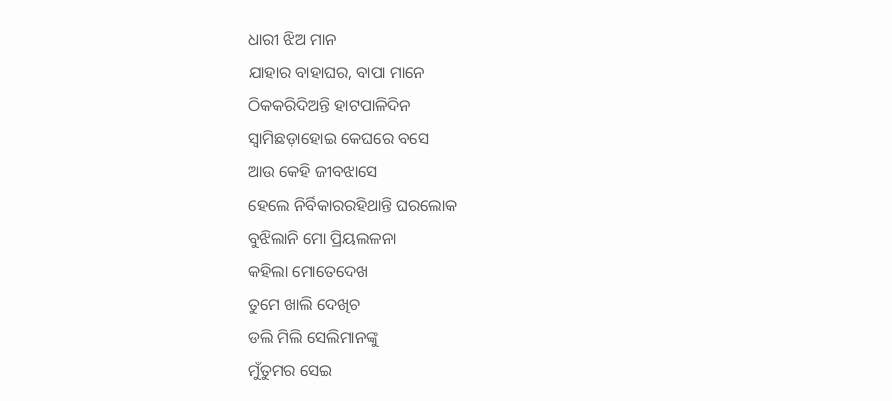ଧାରୀ ଝିଅ ମାନ
ଯାହାର ବାହାଘର, ବାପା ମାନେ
ଠିକକରିଦିଅନ୍ତି ହାଟପାଳିଦିନ
ସ୍ୱାମିଛଡ଼ାହୋଇ କେଘରେ ବସେ
ଆଉ କେହି ଜୀବଝାସେ
ହେଲେ ନିର୍ବିକାରରହିଥାନ୍ତି ଘରଲୋକ
ବୁଝିଲାନି ମୋ ପ୍ରିୟଲଳନା
କହିଲା ମୋତେଦେଖ
ତୁମେ ଖାଲି ଦେଖିଚ
ଡଲି ମିଲି ସେଲିମାନଙ୍କୁ
ମୁଁତୁମର ସେଇ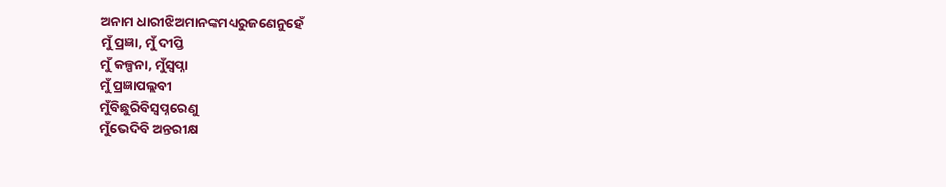ଅନାମ ଧାରୀଝିଅମାନଙ୍କମଧ୍ୟରୁଜଣେନୁହେଁ
ମୁଁ ପ୍ରଜ୍ଞା, ମୁଁ ଦୀପ୍ତି
ମୁଁ କଳ୍ପନା, ମୁଁସ୍ଵପ୍ନା
ମୁଁ ପ୍ରଜ୍ଞାପଲ୍ଲବୀ
ମୁଁବିଛୁରିବିସ୍ଵପ୍ନରେଣୁ
ମୁଁଭେଦିବି ଅନ୍ତରୀକ୍ଷ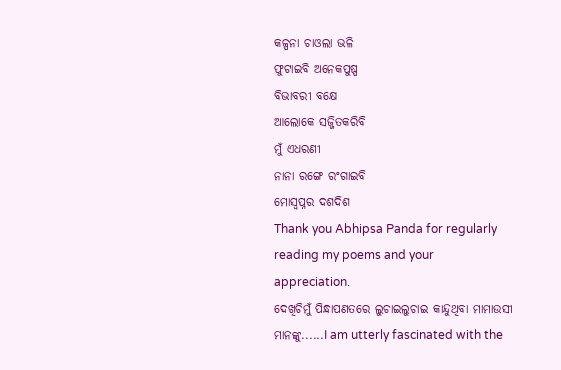କଳ୍ପନା ଚାଓଲା ଭଳି
ଫୁଟାଇବି ଅନେକପୁଷ୍ପ
ବିଭାବରୀ ବକ୍ଷେ
ଆଲୋକେ ସଜ୍ଜିତକରିବି
ମୁଁ ଏଧରଣୀ
ନାନା ରଙ୍ଗେ ରଂଗାଇବି
ମୋସ୍ଵପ୍ନର ଦଶଦିଶ
Thank you Abhipsa Panda for regularly reading my poems and your appreciation.
ଦେଖିଚିମୁଁ ପିନ୍ଧାପଣତରେ ଲୁଚାଇଲୁଚାଇ କାନ୍ଦୁଥିବା ମାମାଉସୀ ମାନଙ୍କୁ......I am utterly fascinated with the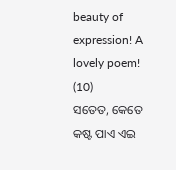beauty of expression! A lovely poem! (10)
ସତେତ, କେତେ କଷ୍ଟ ପାଏ ଏଇ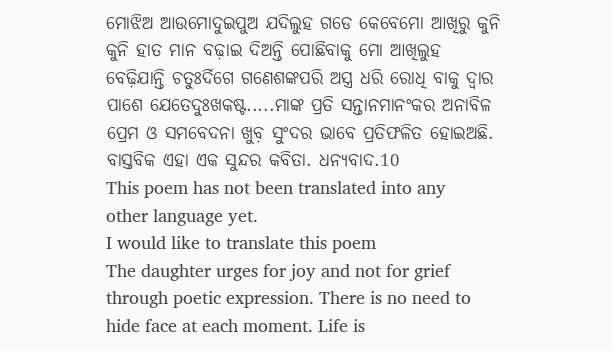ମୋଝିଅ ଆଉମୋଦୁଇପୁଅ ଯଦିଲୁହ ଗଡେ କେବେମୋ ଆଖିରୁ କୁନି କୁନି ହାତ ମାନ ବଢ଼ାଇ ଦିଅନ୍ତି ପୋଛିବାକୁ ମୋ ଆଖିଲୁହ ବେଢ଼ିଯାନ୍ତି ଚତୁଃର୍ଦିଗେ ଗଣେଶଙ୍କପରି ଅସ୍ତ୍ର ଧରି ରୋଧି ବାକୁ ଦ୍ୱାର ପାଶେ ଯେତେଦୁଃଖକଷ୍ଟ.....ମାଙ୍କ ପ୍ରତି ସନ୍ତାନମାନଂକର ଅନାବିଳ ପ୍ରେମ ଓ ସମବେଦନା ଖୁବ଼ ସୁଂଦର ଭାବେ ପ୍ରତିଫଳିତ ହୋଇଅଛି. ବାସ୍ତବିକ ଏହା ଏକ ସୁନ୍ଦର କବିତା. ଧନ୍ୟବାଦ.10
This poem has not been translated into any other language yet.
I would like to translate this poem
The daughter urges for joy and not for grief through poetic expression. There is no need to hide face at each moment. Life is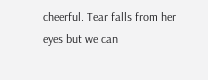cheerful. Tear falls from her eyes but we can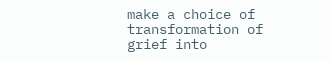make a choice of transformation of grief into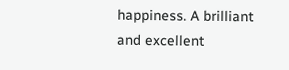happiness. A brilliant and excellent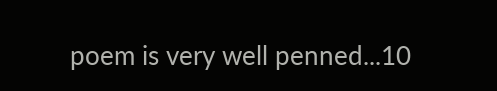poem is very well penned...10